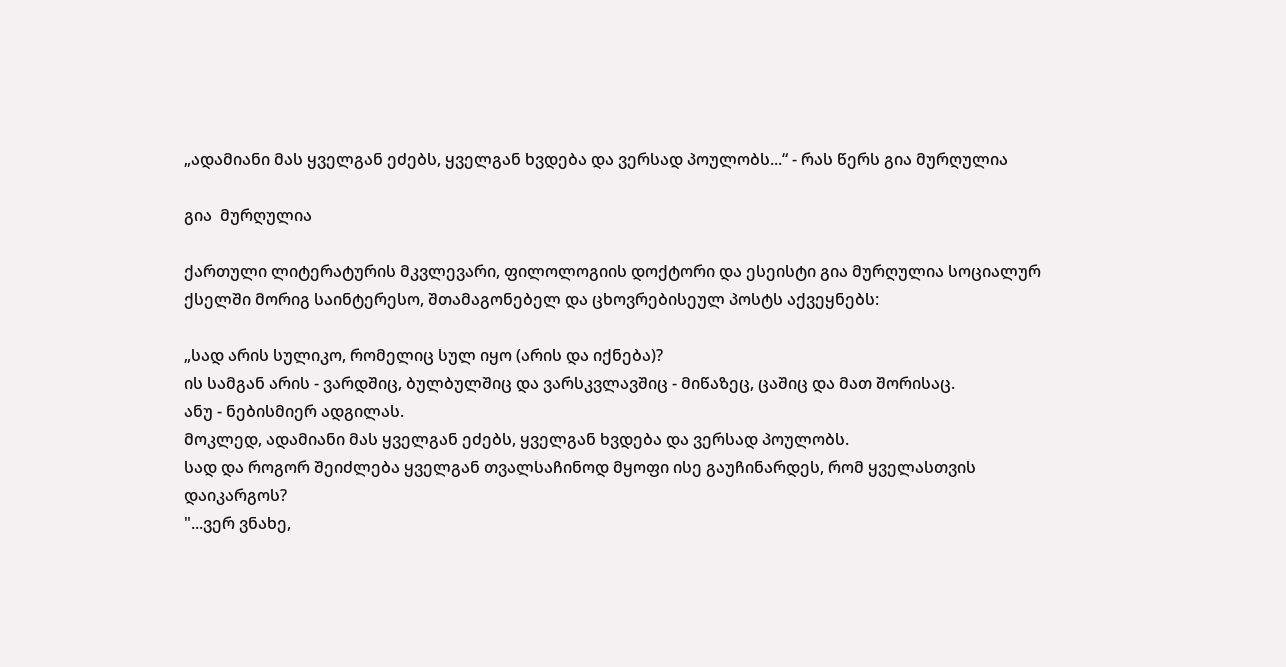„ადამიანი მას ყველგან ეძებს, ყველგან ხვდება და ვერსად პოულობს...“ - რას წერს გია მურღულია

გია  მურღულია

ქართული ლიტერატურის მკვლევარი, ფილოლოგიის დოქტორი და ესეისტი გია მურღულია სოციალურ ქსელში მორიგ საინტერესო, შთამაგონებელ და ცხოვრებისეულ პოსტს აქვეყნებს:

„სად არის სულიკო, რომელიც სულ იყო (არის და იქნება)?
ის სამგან არის - ვარდშიც, ბულბულშიც და ვარსკვლავშიც - მიწაზეც, ცაშიც და მათ შორისაც.
ანუ - ნებისმიერ ადგილას.
მოკლედ, ადამიანი მას ყველგან ეძებს, ყველგან ხვდება და ვერსად პოულობს.
სად და როგორ შეიძლება ყველგან თვალსაჩინოდ მყოფი ისე გაუჩინარდეს, რომ ყველასთვის დაიკარგოს?
"...ვერ ვნახე,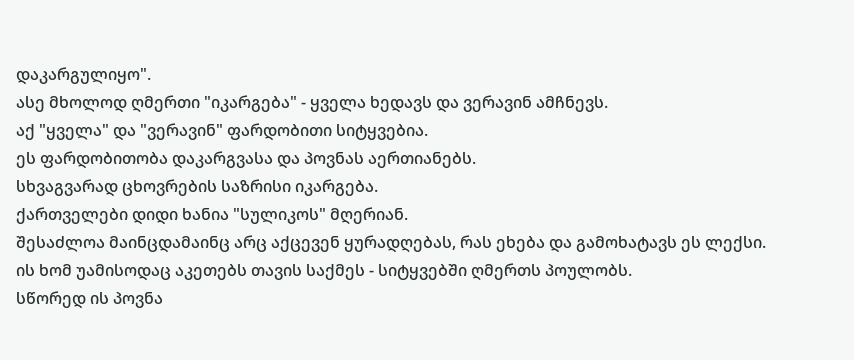დაკარგულიყო".
ასე მხოლოდ ღმერთი "იკარგება" - ყველა ხედავს და ვერავინ ამჩნევს.
აქ "ყველა" და "ვერავინ" ფარდობითი სიტყვებია.
ეს ფარდობითობა დაკარგვასა და პოვნას აერთიანებს.
სხვაგვარად ცხოვრების საზრისი იკარგება.
ქართველები დიდი ხანია "სულიკოს" მღერიან.
შესაძლოა მაინცდამაინც არც აქცევენ ყურადღებას, რას ეხება და გამოხატავს ეს ლექსი.
ის ხომ უამისოდაც აკეთებს თავის საქმეს - სიტყვებში ღმერთს პოულობს.
სწორედ ის პოვნა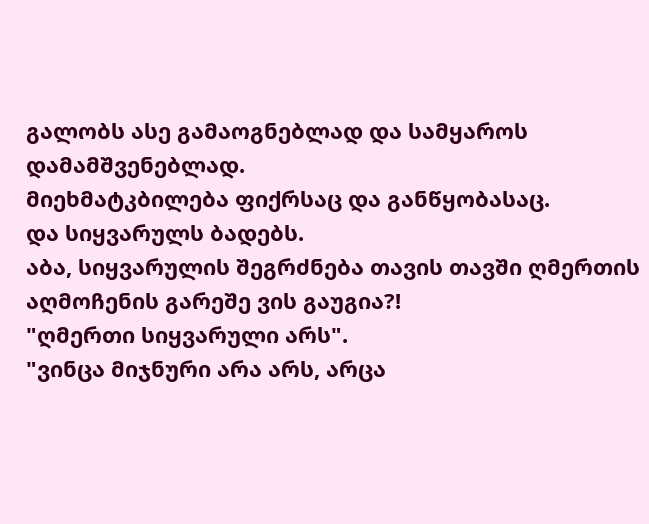გალობს ასე გამაოგნებლად და სამყაროს დამამშვენებლად.
მიეხმატკბილება ფიქრსაც და განწყობასაც.
და სიყვარულს ბადებს.
აბა, სიყვარულის შეგრძნება თავის თავში ღმერთის აღმოჩენის გარეშე ვის გაუგია?!
"ღმერთი სიყვარული არს".
"ვინცა მიჯნური არა არს, არცა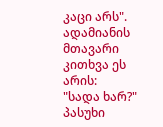კაცი არს".
ადამიანის მთავარი კითხვა ეს არის:
"სადა ხარ?"
პასუხი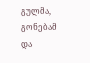გულმა, გონებამ და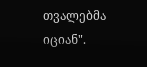თვალებმა იციან".